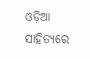ଓଡ଼ିଆ ସାହିତ୍ୟରେ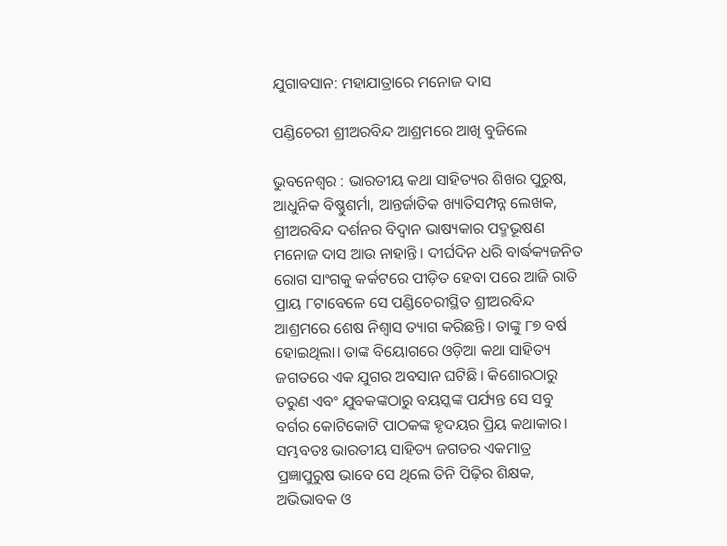ଯୁଗାବସାନ: ମହାଯାତ୍ରାରେ ମନୋଜ ଦାସ

ପଣ୍ଡିଚେରୀ ଶ୍ରୀଅରବିନ୍ଦ ଆଶ୍ରମରେ ଆଖି ବୁଜିଲେ

ଭୁବନେଶ୍ବର : ଭାରତୀୟ କଥା ସାହିତ୍ୟର ଶିଖର ପୁରୁଷ, ଆଧୁନିକ ବିଷ୍ଣୁଶର୍ମା, ଆନ୍ତର୍ଜାତିକ ଖ୍ୟାତିସମ୍ପନ୍ନ ଲେଖକ, ଶ୍ରୀଅରବିନ୍ଦ ଦର୍ଶନର ବିଦ୍ବାନ ଭାଷ୍ୟକାର ପଦ୍ମଭୂଷଣ ମନୋଜ ଦାସ ଆଉ ନାହାନ୍ତି। ଦୀର୍ଘଦିନ ଧରି ବାର୍ଦ୍ଧକ୍ୟଜନିତ ରୋଗ ସାଂଗକୁ କର୍କଟରେ ପୀଡ଼ିତ ହେବା ପରେ ଆଜି ରାତି ପ୍ରାୟ ୮ଟାବେଳେ ସେ ପଣ୍ଡିଚେରୀସ୍ଥିତ ଶ୍ରୀଅରବିନ୍ଦ ଆଶ୍ରମରେ ଶେଷ ନିଶ୍ବାସ ତ୍ୟାଗ କରିଛନ୍ତି। ତାଙ୍କୁ ୮୭ ବର୍ଷ ହୋଇଥିଲା। ତାଙ୍କ ବିୟୋଗରେ ଓଡ଼ିଆ କଥା ସାହିତ୍ୟ ଜଗତରେ ଏକ ଯୁଗର ଅବସାନ ଘଟିଛି। କିଶୋରଠାରୁ ତରୁଣ ଏବଂ ଯୁବକଙ୍କଠାରୁ ବୟସ୍କଙ୍କ ପର୍ଯ୍ୟନ୍ତ ସେ ସବୁ ବର୍ଗର କୋଟିକୋଟି ପାଠକଙ୍କ ହୃଦୟର ପ୍ରିୟ କଥାକାର। ସମ୍ଭବତଃ ଭାରତୀୟ ସାହିତ୍ୟ ଜଗତର ଏକମାତ୍ର ପ୍ରଜ୍ଞାପୁରୁଷ ଭାବେ ସେ ଥିଲେ ତିନି ପିଢ଼ିର ଶିକ୍ଷକ, ଅଭିଭାବକ ଓ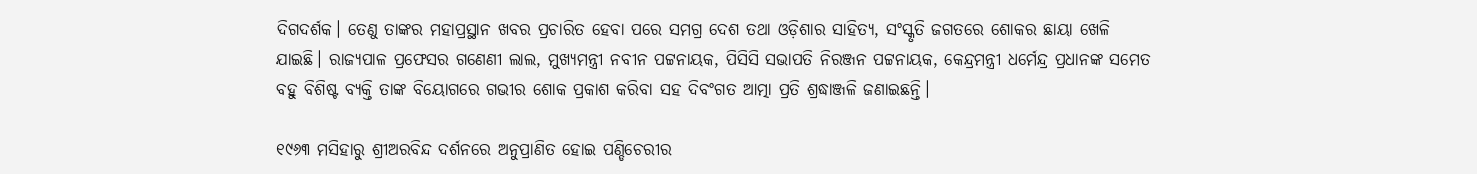ଦିଗଦର୍ଶକ। ତେଣୁ ତାଙ୍କର ମହାପ୍ରସ୍ଥାନ ଖବର ପ୍ରଚାରିତ ହେବା ପରେ ସମଗ୍ର ଦେଶ ତଥା ଓଡ଼ିଶାର ସାହିତ୍ୟ, ସଂସ୍କୃତି ଜଗତରେ ଶୋକର ଛାୟା‌ ଖେଳି ଯାଇଛି। ରାଜ୍ୟପାଳ ପ୍ରଫେସର ଗଣେଣୀ ଲାଲ, ମୁଖ୍ୟମନ୍ତ୍ରୀ ନବୀନ ପଟ୍ଟନାୟକ, ପିସିସି ସଭାପତି ନିରଞ୍ଜନ ପଟ୍ଟନାୟକ, କେନ୍ଦ୍ରମନ୍ତ୍ରୀ ଧର୍ମେନ୍ଦ୍ର ପ୍ରଧାନଙ୍କ ସମେତ ବହୁ ବିଶିଷ୍ଟ ବ୍ୟକ୍ତି ତାଙ୍କ ବିୟୋଗରେ ଗଭୀର ଶୋକ ପ୍ରକାଶ କରିବା ସହ ଦିବଂଗତ ଆତ୍ମା ପ୍ରତି ଶ୍ରଦ୍ଧାଞ୍ଜଳି ଜଣାଇଛନ୍ତି।

୧୯୬୩ ମସିହାରୁ ଶ୍ରୀଅରବିନ୍ଦ ଦର୍ଶନରେ ଅନୁପ୍ରାଣିତ ହୋଇ ପଣ୍ଡିଚେରୀର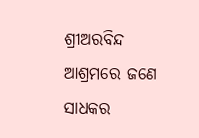ଶ୍ରୀଅରବିନ୍ଦ ଆଶ୍ରମରେ ଜଣେ ସାଧକର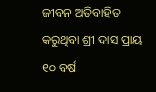ଜୀବନ ଅତିବାହିତ କରୁଥିବା ଶ୍ରୀ ଦାସ ପ୍ରାୟ ୧୦ ବର୍ଷ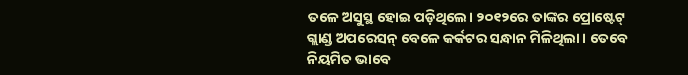ତଳେ ଅସୁସ୍ଥ ହୋଇ ପଡ଼ି‌ଥିଲେ। ୨୦୧୨ରେ ତାଙ୍କର ପ୍ରୋଷ୍ଟେଟ୍ ଗ୍ଲାଣ୍ଡ ଅପରେସନ୍ ବେଳେ କର୍କଟର ସନ୍ଧାନ ମିଳିଥିଲା। ତେବେ ନିୟମିତ ଭାବେ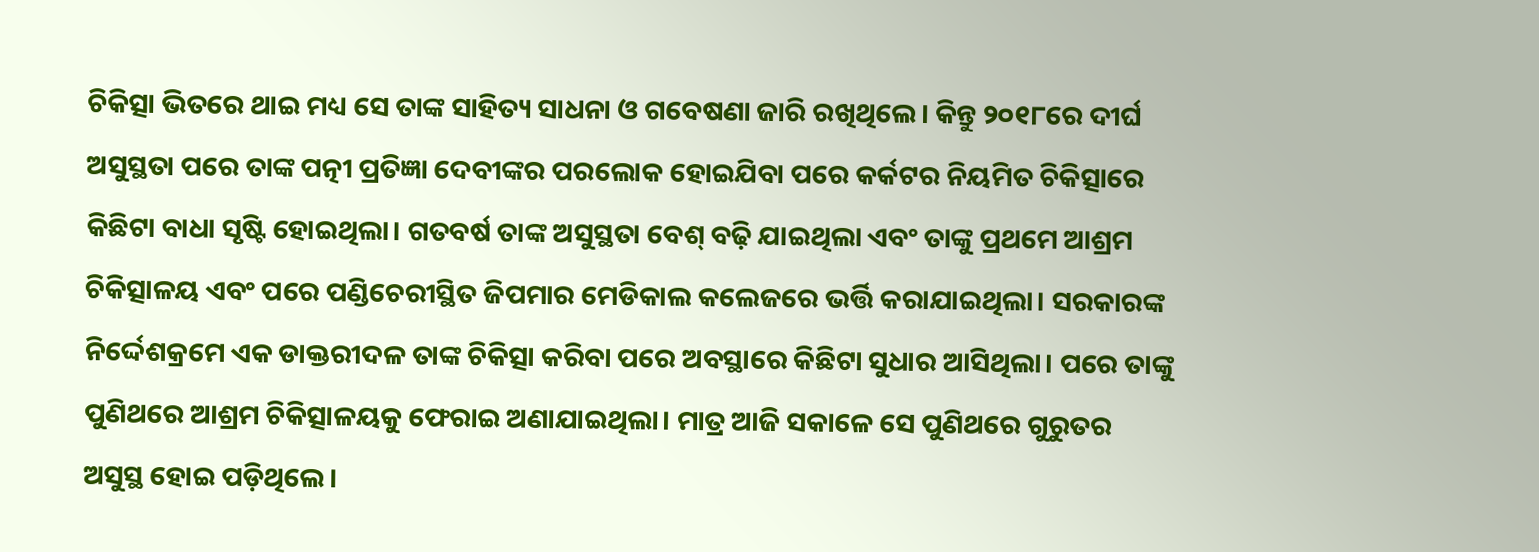ଚିକିତ୍ସା ଭିତରେ ଥାଇ ମଧ୍ୟ ସେ ତାଙ୍କ ସାହିତ୍ୟ ସାଧନା ଓ ‌ଗବେଷଣା ଜାରି ରଖିଥିଲେ। କିନ୍ତୁ ୨୦୧୮ରେ ଦୀର୍ଘ ଅସୁସ୍ଥତା ପରେ ତାଙ୍କ ପତ୍ନୀ ପ୍ରତିଜ୍ଞା ଦେବୀଙ୍କର ପରଲୋକ ହୋଇଯିବା ପରେ କର୍କଟର ନିୟମିତ ଚିକିତ୍ସାରେ କିଛିଟା ବାଧା ସୃଷ୍ଟି ‌ହୋଇଥିଲା। ଗତବର୍ଷ ତାଙ୍କ ଅସୁସ୍ଥତା ବେଶ୍ ବଢ଼ି ଯାଇଥିଲା ଏବଂ ତାଙ୍କୁ ପ୍ରଥମେ ଆଶ୍ରମ ଚିକିତ୍ସାଳୟ ଏବଂ ପରେ ପଣ୍ଡିଚେରୀସ୍ଥିତ ଜିପମାର ମେଡିକାଲ କଲେଜରେ ଭର୍ତ୍ତି କରାଯାଇଥିଲା। ସରକାରଙ୍କ ନିର୍ଦ୍ଦେଶକ୍ରମେ ଏକ ଡାକ୍ତରୀଦଳ ତାଙ୍କ ଚିକିତ୍ସା କରିବା ପରେ ଅବସ୍ଥାରେ କିଛିଟା ସୁଧାର ଆସିଥିଲା। ପରେ ତାଙ୍କୁ ପୁଣିଥରେ ଆଶ୍ରମ ଚିକିତ୍ସାଳୟକୁ ଫେରାଇ ଅଣାଯାଇଥିଲା। ମାତ୍ର ଆଜି ସକାଳେ ସେ ପୁଣିଥରେ ଗୁରୁତର ଅସୁସ୍ଥ ହୋଇ ପଡ଼ିଥିଲେ।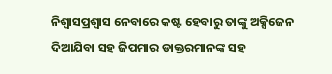ନିଶ୍ବାସପ୍ରଶ୍ବାସ ନେବାରେ କଷ୍ଟ ହେବାରୁ ତାଙ୍କୁ ଅକ୍ସିଜେନ ଦିଆଯିବା ସହ ଜିପମାର ଡାକ୍ତରମାନଙ୍କ ସହ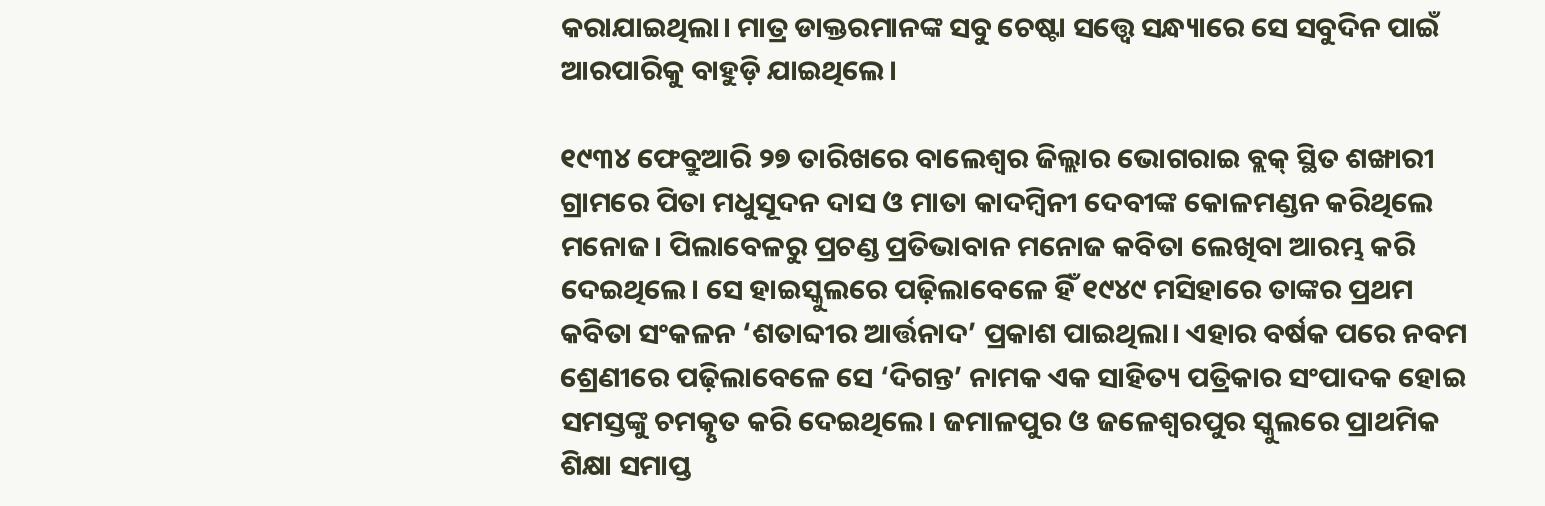କରାଯାଇଥିଲା। ମାତ୍ର ଡାକ୍ତରମାନଙ୍କ ସବୁ ଚେଷ୍ଟା ସତ୍ତ୍ବେ ସନ୍ଧ୍ୟାରେ ସେ ସବୁଦିନ ପାଇଁ ଆରପାରିକୁ ବାହୁଡ଼ି ଯାଇଥିଲେ।

୧୯୩୪ ଫେବ୍ରୁଆରି ୨୭ ତାରିଖରେ ବାଲେଶ୍ବର ଜିଲ୍ଲାର ଭୋଗରାଇ ବ୍ଲକ୍ ସ୍ଥିତ ଶଙ୍ଖାରୀ ଗ୍ରାମରେ ପିତା ମଧୁସୂଦନ ଦାସ ଓ ମାତା କାଦମ୍ବିନୀ ଦେବୀଙ୍କ କୋଳମଣ୍ଡନ କରିଥିଲେ ମନୋଜ। ପିଲାବେଳରୁ ପ୍ରଚଣ୍ଡ ପ୍ରତିଭାବାନ ମନୋଜ କବିତା ଲେଖିବା ଆରମ୍ଭ କରି ଦେଇଥିଲେ। ସେ ହାଇସ୍କୁଲରେ ପଢ଼ିଲାବେଳେ ‌ହିଁ ୧୯୪୯‌ ମସିହାରେ ତାଙ୍କର ପ୍ରଥମ କବିତା ସଂକଳନ ‘ଶତାବ୍ଦୀର ଆର୍ତ୍ତନାଦ’ ପ୍ରକାଶ ପାଇଥିଲା। ଏହାର ବର୍ଷକ ପରେ ନବମ ଶ୍ରେଣୀରେ ପଢ଼ିଲାବେଳେ ସେ ‘ଦିଗନ୍ତ’ ନାମକ ଏକ ସାହିତ୍ୟ ପତ୍ରିକା‌ର ସଂପାଦକ ହୋଇ ସମସ୍ତଙ୍କୁ ଚମତ୍କୃତ କରି ଦେଇଥିଲେ। ଜମାଳପୁର ଓ ଜଳେଶ୍ବରପୁର ସ୍କୁଲରେ ପ୍ରାଥମିକ ଶିକ୍ଷା ସମାପ୍ତ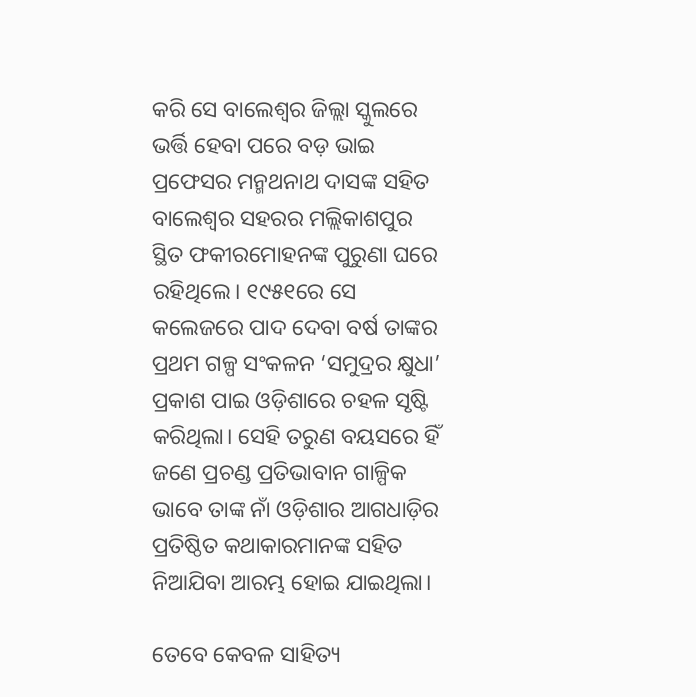କରି ସେ ବାଲେଶ୍ବର ଜିଲ୍ଲା ସ୍କୁଲରେ ଭର୍ତ୍ତି ହେବା ପରେ ବଡ଼ ଭାଇ ପ୍ରଫେସର ମନ୍ମଥନାଥ ଦାସଙ୍କ ସହିତ ବାଲେଶ୍ବର ସହରର ମଲ୍ଲିକାଶପୁର ସ୍ଥିତ ଫକୀରମୋହନଙ୍କ ପୁରୁଣା ଘରେ ରହିଥିଲେ। ୧୯୫୧ରେ ସେ କଲେଜରେ ପାଦ ଦେବା ବର୍ଷ ତାଙ୍କର ପ୍ରଥମ ଗଳ୍ପ ସଂକଳନ ‘ସମୁଦ୍ରର କ୍ଷୁଧା’ ପ୍ରକାଶ ପାଇ ଓଡ଼ିଶାରେ ଚହଳ ସୃଷ୍ଟି କରିଥିଲା। ‌ସେହି ତରୁଣ ବୟସରେ ହିଁ ଜଣେ ପ୍ରଚଣ୍ଡ ପ୍ରତିଭାବାନ ଗାଳ୍ପିକ ଭାବେ ତାଙ୍କ ନାଁ ଓଡ଼ିଶାର ଆଗଧାଡ଼ିର ପ୍ରତିଷ୍ଠିତ କଥାକାରମାନଙ୍କ ସହିତ ନିଆଯିବା ଆରମ୍ଭ ହୋଇ ଯାଇଥିଲା।

ତେବେ କେବଳ ସାହିତ୍ୟ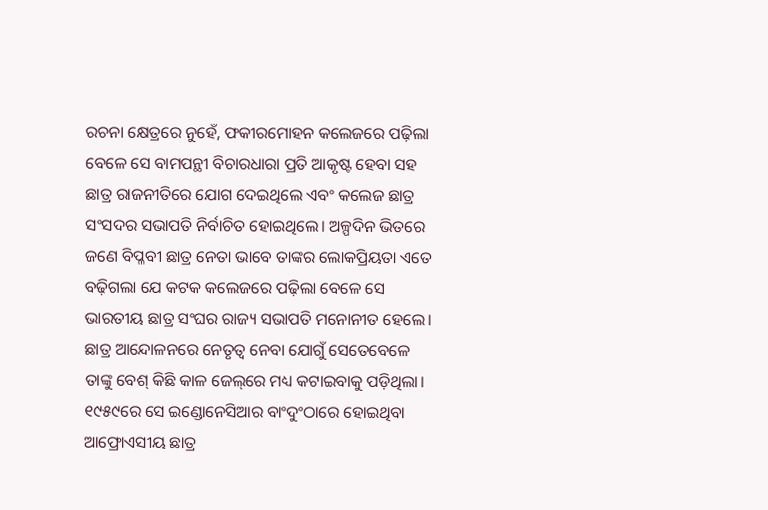ରଚନା କ୍ଷେତ୍ରରେ ନୁହେଁ, ଫକୀରମୋହନ କଲେଜରେ ପଢ଼ିଲା ବେଳେ ସେ ବାମପନ୍ଥୀ ବିଚାରଧାରା ପ୍ରତି ଆକୃଷ୍ଟ ହେବା ସହ ଛାତ୍ର ରାଜନୀତିରେ ଯୋଗ ଦେଇଥିଲେ ଏବଂ କଲେଜ ଛାତ୍ର ସଂସଦର ସଭାପତି ନିର୍ବାଚିତ ହୋଇଥିଲେ। ଅଳ୍ପଦିନ ଭିତରେ ଜଣେ ବିପ୍ଳବୀ ଛାତ୍ର ନେତା ଭାବେ ତାଙ୍କର ଲୋକପ୍ରିୟତା ଏତେ ବଢ଼ିଗଲା ଯେ କଟକ କଲେଜରେ ପଢ଼ିଲା ବେଳେ ସେ ଭାରତୀୟ ଛାତ୍ର ସଂଘର ରାଜ୍ୟ ସଭାପତି ମନୋନୀତ ହେଲେ। ଛାତ୍ର ଆନ୍ଦୋଳନରେ ନେତୃତ୍ବ ନେବା ଯୋଗୁଁ ସେତେବେଳେ ତାଙ୍କୁ ବେଶ୍ କିଛି କାଳ ଜେଲ୍‌ରେ ମଧ୍ୟ କଟାଇବାକୁ ପଡ଼ିଥିଲା। ୧୯୫୯ରେ ସେ ଇଣ୍ଡୋନେସିଆର ବାଂଦୁଂଠାରେ ହୋଇଥିବା ଆଫ୍ରୋଏସୀୟ ଛାତ୍ର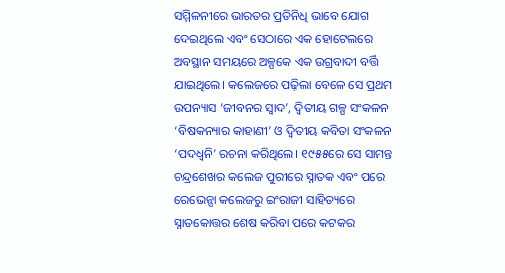ସମ୍ମିଳନୀରେ ଭାରତର ପ୍ରତିନିଧି ଭାବେ ଯୋଗ ଦେଇଥିଲେ ଏବଂ ସେଠାରେ ଏକ ହୋଟେଲରେ ଅବସ୍ଥାନ ସମୟରେ ଅଳ୍ପକେ ଏକ ଉଗ୍ରବାଦୀ ବର୍ତ୍ତି ଯାଇଥିଲେ। କଲେଜରେ ପଢ଼ିଲା ବେଳେ ସେ ପ୍ରଥମ ଉପନ୍ୟାସ ‘ଜୀବନର ସ୍ବାଦ’, ଦ୍ବିତୀୟ ଗଳ୍ପ ସଂକଳନ ‘ବିଷକନ୍ୟାର କାହାଣୀ’ ଓ ଦ୍ବିତୀୟ କବିତା ସଂକଳନ ‘ପଦଧ୍ବନି’ ରଚନା କରିଥିଲେ। ୧୯୫୫ରେ ସେ ସାମନ୍ତ ଚନ୍ଦ୍ରଶେଖର କଲେଜ ପୁରୀରେ ସ୍ନାତକ ଏବଂ ପରେ ରେଭେନ୍ସା କଲେଜରୁ ଇଂରାଜୀ ସାହିତ୍ୟରେ ସ୍ନା‌ତକୋତ୍ତର ଶେଷ କରିବା ପରେ କଟକର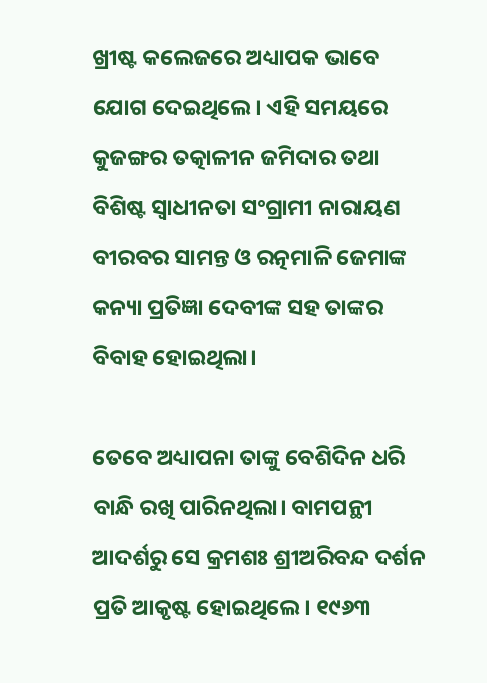ଖ୍ରୀଷ୍ଟ କଲେଜରେ ଅଧ୍ୟାପକ ଭାବେ ଯୋଗ ଦେଇଥିଲେ। ଏହି ସମୟରେ କୁଜଙ୍ଗର ତତ୍କାଳୀନ ଜମିଦାର ତଥା ବିଶିଷ୍ଟ ସ୍ବାଧୀନତା ସଂଗ୍ରାମୀ ନାରାୟଣ ବୀରବର ସାମନ୍ତ ଓ ରତ୍ନମାଳି ଜେମାଙ୍କ କନ୍ୟା ପ୍ରତିଜ୍ଞା ଦେବୀଙ୍କ ସହ ତାଙ୍କର ବିବାହ ହୋଇଥିଲା।

ତେବେ ଅଧ୍ୟାପନା ତାଙ୍କୁ ବେଶିଦିନ ଧରି ବାନ୍ଧି ରଖି ପାରିନଥିଲା। ବାମପନ୍ଥୀ ଆଦର୍ଶରୁ ସେ କ୍ରମଶଃ ଶ୍ରୀଅରିବନ୍ଦ ଦର୍ଶନ ପ୍ରତି ଆକୃଷ୍ଟ ହୋଇଥିଲେ। ୧୯୬୩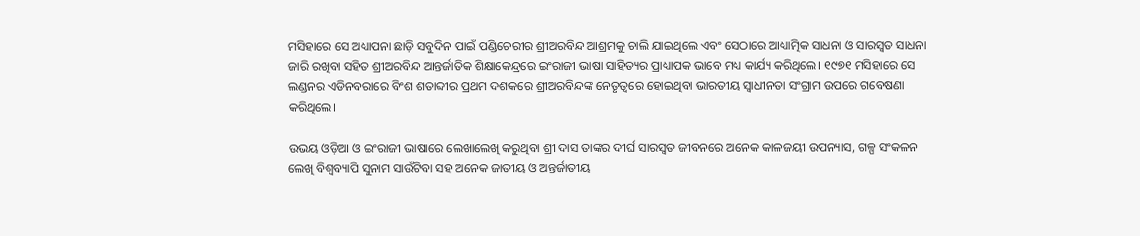ମସିହାରେ ସେ ଅଧ୍ୟାପନା ଛାଡ଼ି ସବୁଦିନ ପାଇଁ ପଣ୍ଡିଚେରୀର ଶ୍ରୀଅରବିନ୍ଦ ଆଶ୍ରମକୁ ଚାଲି ଯାଇଥିଲେ ଏବଂ ସେଠାରେ ଆଧ୍ୟାତ୍ମିକ ସାଧନା ଓ ସାରସ୍ବତ ସାଧନା ଜାରି ରଖିବା ସହିତ ଶ୍ରୀଅରବିନ୍ଦ ଆନ୍ତର୍ଜାତିକ ଶିକ୍ଷାକେନ୍ଦ୍ରରେ ଇଂରାଜୀ ଭାଷା ସାହିତ୍ୟର ପ୍ରାଧ୍ୟା‌ପକ ଭାବେ ମଧ୍ୟ କାର୍ଯ୍ୟ କରିଥିଲେ। ୧୯୭୧ ମସିହାରେ ସେ ଲଣ୍ଡନର ଏଡିନବରାରେ ବିଂଶ ଶତାବ୍ଦୀର ପ୍ରଥମ ଦଶକରେ ଶ୍ରୀଅରବିନ୍ଦଙ୍କ ନେତୃତ୍ବରେ ହୋଇଥିବା ଭାରତୀୟ ସ୍ବାଧୀନତା ସଂଗ୍ରାମ ଉପରେ ଗବେଷଣା କରିଥିଲେ।

ଉଭୟ ଓଡ଼ିଆ ଓ ଇଂରାଜୀ ଭାଷାରେ ଲେଖାଲେଖି କରୁଥିବା ଶ୍ରୀ ଦାସ ତାଙ୍କର ଦୀର୍ଘ ସାରସ୍ବତ ଜୀବନରେ ଅନେକ କାଳଜୟୀ ଉପନ୍ୟାସ, ଗଳ୍ପ ସଂକଳନ ଲେଖି ବିଶ୍ବବ୍ୟାପି ସୁନାମ ସାଉଁଟିବା ସହ ଅନେକ ଜାତୀୟ ଓ ଅନ୍ତର୍ଜାତୀୟ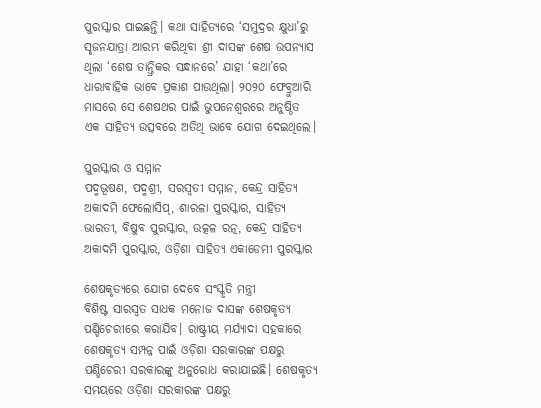ପୁରସ୍କାର ପାଇଛନ୍ତି। କଥା ସାହିତ୍ୟରେ ‘ସମୁଦ୍ରର କ୍ଷୁଧା’ରୁ ସୃଜନଯାତ୍ରା ଆରମ୍ଭ କରିଥିବା ଶ୍ରୀ ଦାସଙ୍କ ଶେଷ ଉପନ୍ୟାସ ଥିଲା ‘ଶେଷ ତାନ୍ତ୍ରିକର ସନ୍ଧାନରେ’ ଯାହା ‘କଥା’ରେ ଧାରାବାହିକ ଭାବେ ପ୍ରକାଶ ପାଉଥିଲା। ୨୦୨୦ ଫେବ୍ରୁଆରି ମାସରେ ‌ସେ ଶେଷଥର ପାଇଁ ଭୁପନେଶ୍ବରରେ ଅନୁଷ୍ଠିତ ଏକ ସାହିତ୍ୟ ଉତ୍ସବରେ ଅତିଥି ଭାବେ ଯୋଗ ଦେଇଥିଲେ।

ପୁରସ୍କାର ଓ ସମ୍ମାନ
ପଦ୍ମଭୂଷଣ, ପଦ୍ମଶ୍ରୀ, ସରସ୍ବତୀ ସମ୍ମାନ, କେନ୍ଦ୍ର ସାହିତ୍ୟ ଅକାଦମି ଫେଲୋସିପ୍, ଶାରଳା ପୁରସ୍କାର, ସାହିତ୍ୟ ଭାରତୀ, ବିଷୁବ ପୁରସ୍କାର, ଉତ୍କଳ ରତ୍ନ, କେନ୍ଦ୍ର ସାହିତ୍ୟ ଅକାଦମି ପୁରସ୍କାର, ଓଡ଼ିଶା ସାହିତ୍ୟ ଏକାଡେମୀ ପୁରସ୍କାର

ଶେଷକୃତ୍ୟରେ ଯୋଗ ଦେବେ ସଂସ୍କୃତି ମନ୍ତ୍ରୀ
ବିଶିଷ୍ଟ ସାରସ୍ବତ ସାଧକ ମନୋଜ ଦାସଙ୍କ ଶେଷକୃତ୍ୟ ପଣ୍ଡିଚେରୀରେ କରାଯିବ। ରାଷ୍ଟ୍ରୀୟ ମର୍ଯ୍ୟାଦା ସହକାରେ ଶେଷକୃତ୍ୟ ସମ୍ପନ୍ନ ପାଇଁ ଓଡ଼ିଶା ସରକାରଙ୍କ ପକ୍ଷରୁ ପଣ୍ଡିଚେରୀ ସରକାରଙ୍କୁ ଅନୁରୋଧ କରାଯାଇଛି। ଶେଷକୃତ୍ୟ ସମୟରେ ଓଡ଼ିଶା ସରକାରଙ୍କ ପକ୍ଷରୁ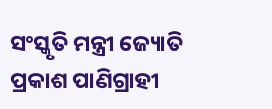ସଂସ୍କୃତି ମନ୍ତ୍ରୀ ଜ୍ୟୋତି ପ୍ରକାଶ ପାଣିଗ୍ରାହୀ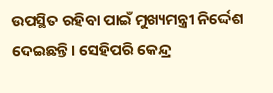ଉପସ୍ଥିତ ରହିବା ପାଇଁ ମୁଖ୍ୟମନ୍ତ୍ରୀ ନିର୍ଦ୍ଦେଶ ଦେଇଛନ୍ତି। ସେହିପରି କେନ୍ଦ୍ର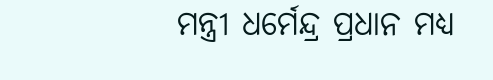ମନ୍ତ୍ରୀ ଧର୍ମେନ୍ଦ୍ର ପ୍ରଧାନ ମଧ୍ୟ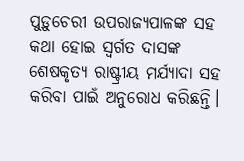ପୁଡ଼ୁଚେରୀ ଉପରାଜ୍ୟପାଳଙ୍କ ସହ କଥା ହୋଇ ସ୍ବର୍ଗତ ଦାସଙ୍କ ଶେଷକୃତ୍ୟ ରାଷ୍ଟ୍ରୀୟ ମର୍ଯ୍ୟାଦା ସହ କରିବା ପାଇଁ ଅନୁରୋଧ କରିଛନ୍ତି।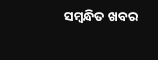ସମ୍ବନ୍ଧିତ ଖବର